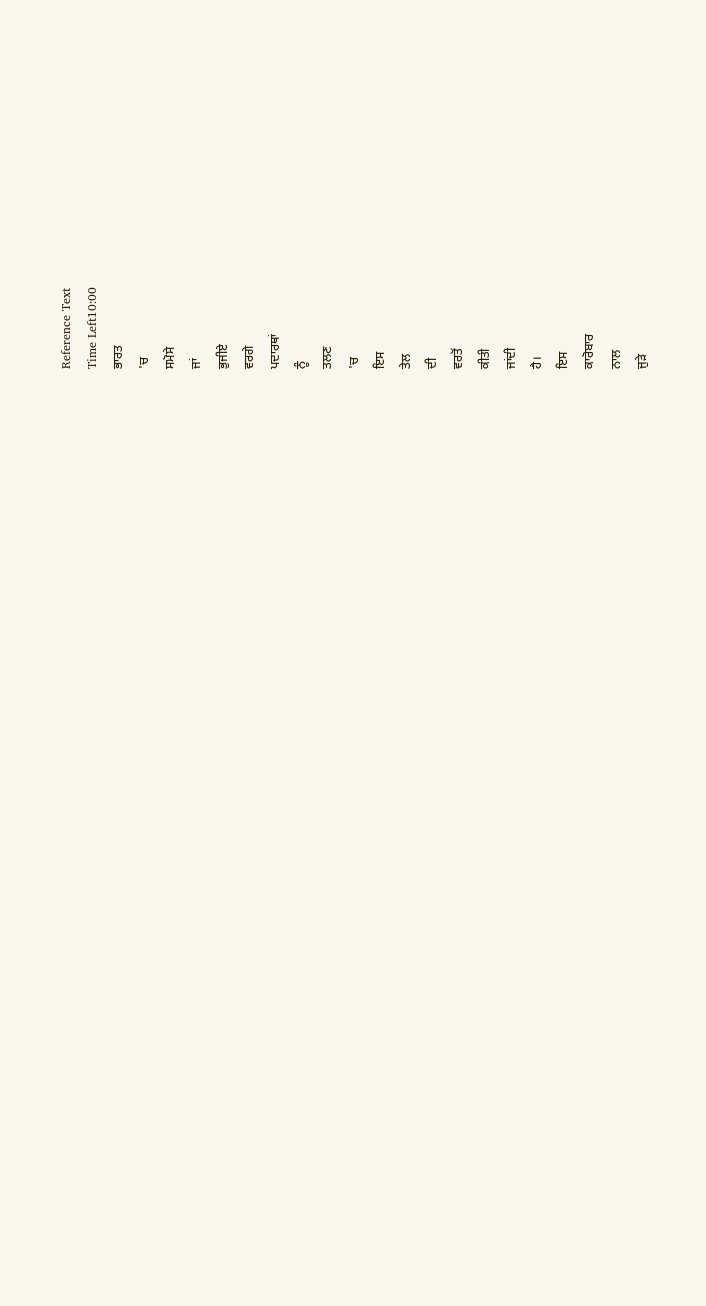Reference Text
Time Left10:00
ਭਾਰਤ
'ਚ
ਸਮੋਸੇ
ਜਾਂ
ਭੁਜੀਏ
ਵਰਗੇ
ਪਦਾਰਥਾਂ
ਨੂੰ
ਤਲਣ
'ਚ
ਇਸ
ਤੇਲ
ਦੀ
ਵਰਤੋਂ
ਕੀਤੀ
ਜਾਂਦੀ
ਹੈ।
ਇਸ
ਕਾਰੋਬਾਰ
ਨਾਲ
ਜੁੜੇ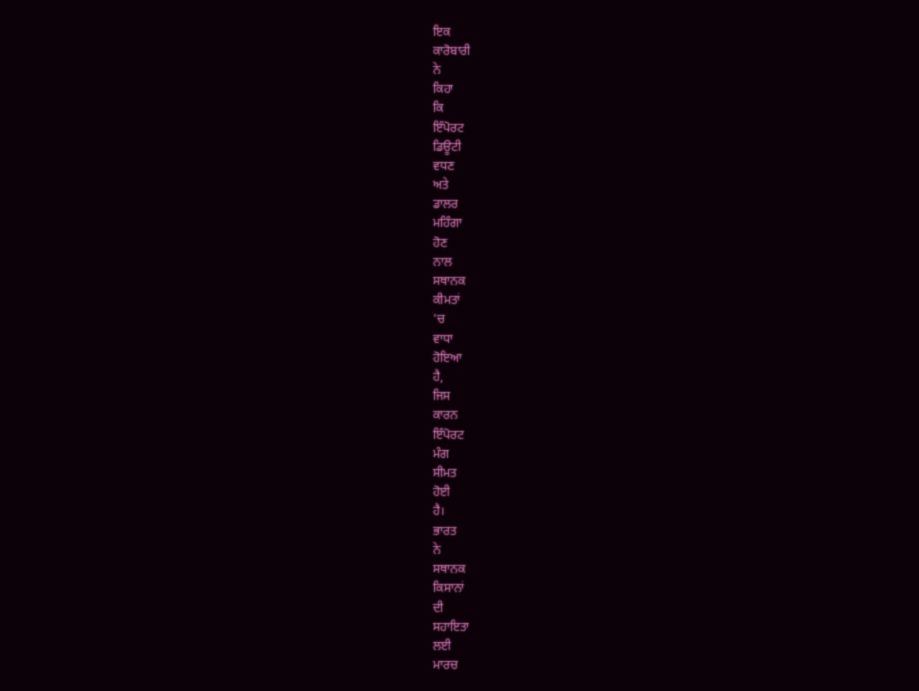ਇਕ
ਕਾਰੋਬਾਰੀ
ਨੇ
ਕਿਹਾ
ਕਿ
ਇੰਪੋਰਟ
ਡਿਊਟੀ
ਵਧਣ
ਅਤੇ
ਡਾਲਰ
ਮਹਿੰਗਾ
ਹੋਣ
ਨਾਲ
ਸਥਾਨਕ
ਕੀਮਤਾਂ
'ਚ
ਵਾਧਾ
ਹੋਇਆ
ਹੈ,
ਜਿਸ
ਕਾਰਨ
ਇੰਪੋਰਟ
ਮੰਗ
ਸੀਮਤ
ਹੋਈ
ਹੈ।
ਭਾਰਤ
ਨੇ
ਸਥਾਨਕ
ਕਿਸਾਨਾਂ
ਦੀ
ਸਹਾਇਤਾ
ਲਈ
ਮਾਰਚ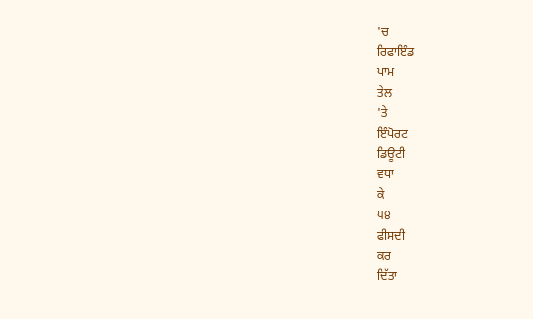'ਚ
ਰਿਫਾਇੰਡ
ਪਾਮ
ਤੇਲ
'ਤੇ
ਇੰਪੋਰਟ
ਡਿਊਟੀ
ਵਧਾ
ਕੇ
੫੪
ਫੀਸਦੀ
ਕਰ
ਦਿੱਤਾ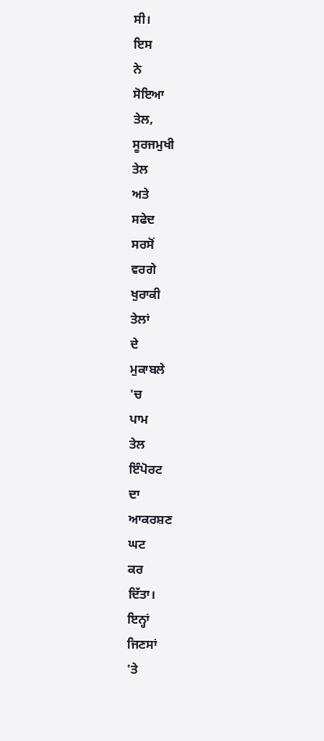ਸੀ।
ਇਸ
ਨੇ
ਸੋਇਆ
ਤੇਲ,
ਸੂਰਜਮੁਖੀ
ਤੇਲ
ਅਤੇ
ਸਫੇਦ
ਸਰਸੋਂ
ਵਰਗੇ
ਖੁਰਾਕੀ
ਤੇਲਾਂ
ਦੇ
ਮੁਕਾਬਲੇ
'ਚ
ਪਾਮ
ਤੇਲ
ਇੰਪੋਰਟ
ਦਾ
ਆਕਰਸ਼ਣ
ਘਟ
ਕਰ
ਦਿੱਤਾ।
ਇਨ੍ਹਾਂ
ਜਿਣਸਾਂ
'ਤੇ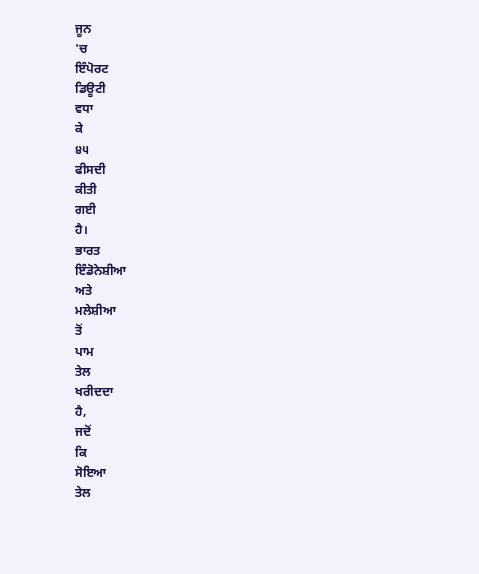ਜੂਨ
'ਚ
ਇੰਪੋਰਟ
ਡਿਊਟੀ
ਵਧਾ
ਕੇ
੪੫
ਫੀਸਦੀ
ਕੀਤੀ
ਗਈ
ਹੈ।
ਭਾਰਤ
ਇੰਡੋਨੇਸ਼ੀਆ
ਅਤੇ
ਮਲੇਸ਼ੀਆ
ਤੋਂ
ਪਾਮ
ਤੇਲ
ਖਰੀਦਦਾ
ਹੈ,
ਜਦੋਂ
ਕਿ
ਸੋਇਆ
ਤੇਲ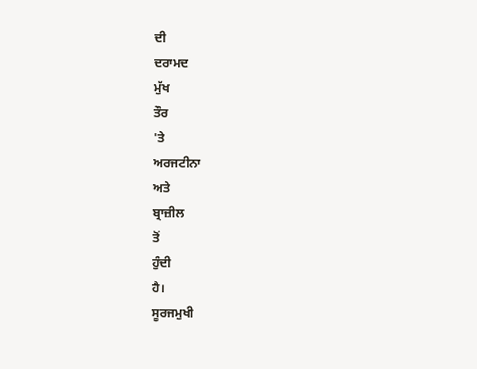ਦੀ
ਦਰਾਮਦ
ਮੁੱਖ
ਤੌਰ
'ਤੇ
ਅਰਜਟੀਨਾ
ਅਤੇ
ਬ੍ਰਾਜ਼ੀਲ
ਤੋਂ
ਹੁੰਦੀ
ਹੈ।
ਸੂਰਜਮੁਖੀ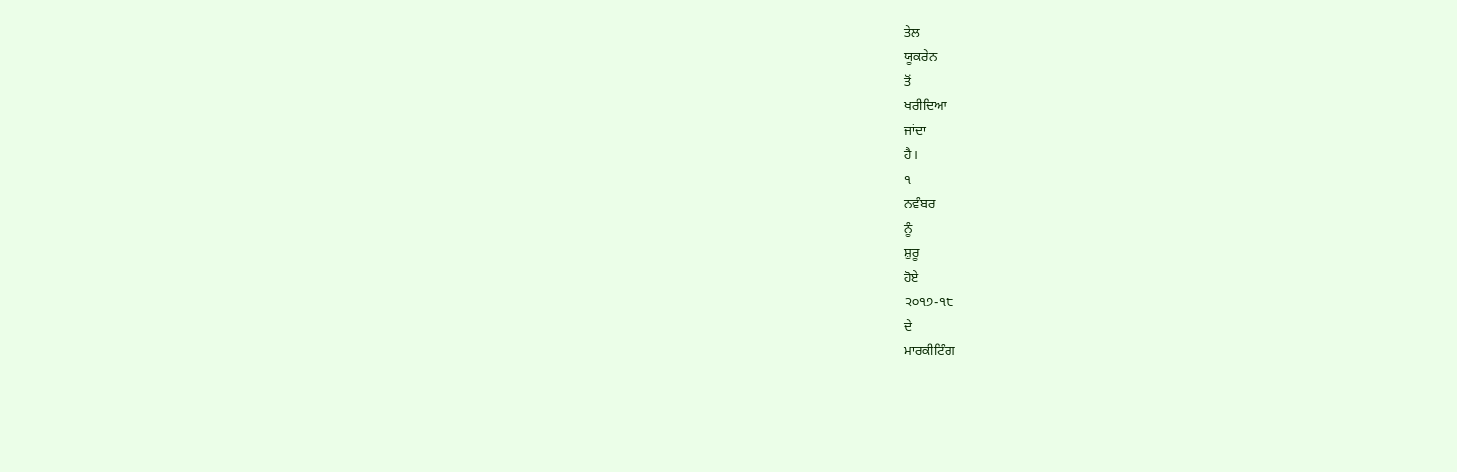ਤੇਲ
ਯੂਕਰੇਨ
ਤੋਂ
ਖਰੀਦਿਆ
ਜਾਂਦਾ
ਹੈ।
੧
ਨਵੰਬਰ
ਨੂੰ
ਸ਼ੁਰੂ
ਹੋਏ
੨੦੧੭-੧੮
ਦੇ
ਮਾਰਕੀਟਿੰਗ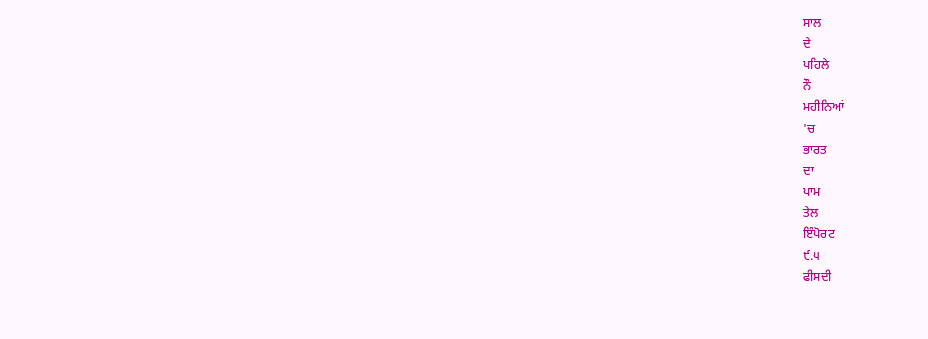ਸਾਲ
ਦੇ
ਪਹਿਲੇ
ਨੌ
ਮਹੀਨਿਆਂ
'ਚ
ਭਾਰਤ
ਦਾ
ਪਾਮ
ਤੇਲ
ਇੰਪੋਰਟ
੯.੫
ਫੀਸਦੀ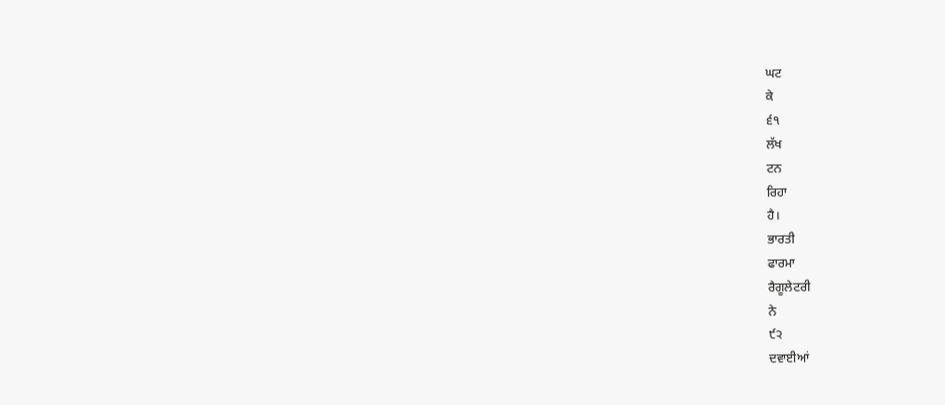ਘਟ
ਕੇ
੬੧
ਲੱਖ
ਟਨ
ਰਿਹਾ
ਹੈ।
ਭਾਰਤੀ
ਫਾਰਮਾ
ਰੈਗੂਲੇਟਰੀ
ਨੇ
੯੨
ਦਵਾਈਆਂ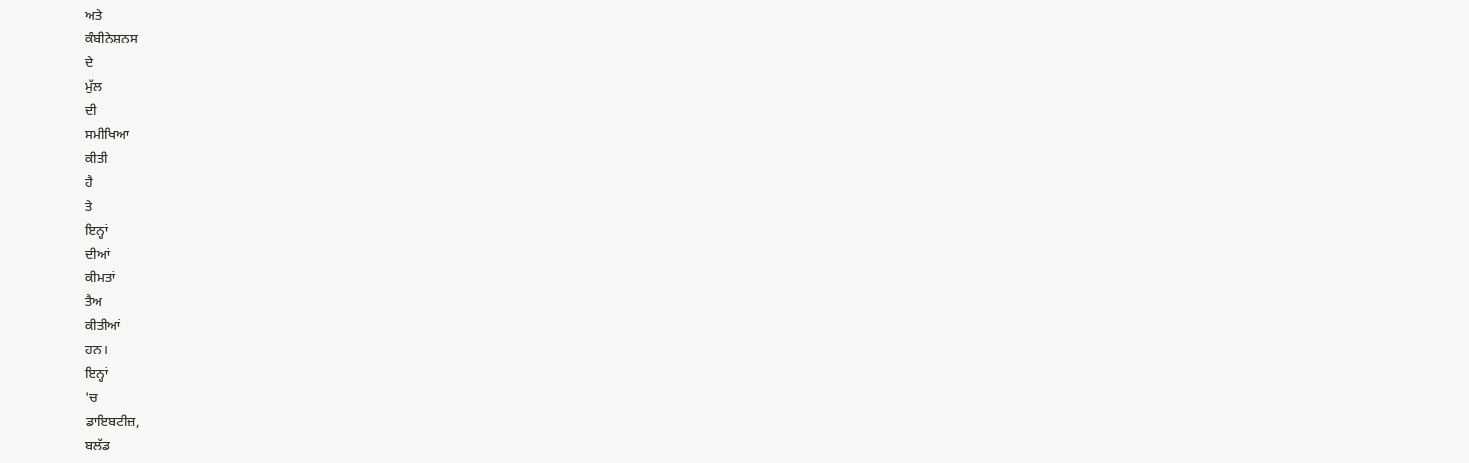ਅਤੇ
ਕੰਬੀਨੇਸ਼ਨਸ
ਦੇ
ਮੁੱਲ
ਦੀ
ਸਮੀਖਿਆ
ਕੀਤੀ
ਹੈ
ਤੇ
ਇਨ੍ਹਾਂ
ਦੀਆਂ
ਕੀਮਤਾਂ
ਤੈਅ
ਕੀਤੀਆਂ
ਹਨ।
ਇਨ੍ਹਾਂ
'ਚ
ਡਾਇਬਟੀਜ਼,
ਬਲੱਡ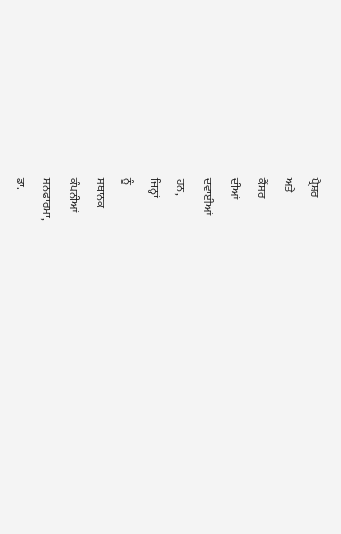ਪ੍ਰੈਸ਼ਰ
ਅਤੇ
ਕੈਂਸਰ
ਦੀਆਂ
ਦਵਾਈਆਂ
ਹਨ,
ਜਿਨ੍ਹਾਂ
ਨੂੰ
ਸਥਾਨਕ
ਕੰਪਨੀਆਂ
ਸਨਫਾਰਮਾ,
ਡਾ.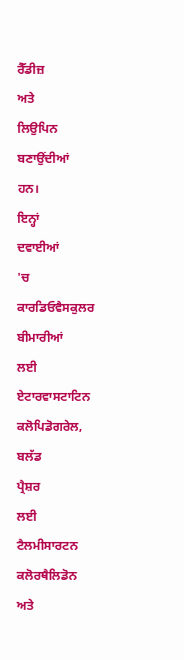ਰੈੱਡੀਜ਼
ਅਤੇ
ਲਿਉਪਿਨ
ਬਣਾਉਂਦੀਆਂ
ਹਨ।
ਇਨ੍ਹਾਂ
ਦਵਾਈਆਂ
'ਚ
ਕਾਰਡਿਓਵੈਸਕੁਲਰ
ਬੀਮਾਰੀਆਂ
ਲਈ
ਏਟਾਰਵਾਸਟਾਟਿਨ
ਕਲੋਪਿਡੋਗਰੇਲ,
ਬਲੱਡ
ਪ੍ਰੈਸ਼ਰ
ਲਈ
ਟੈਲਮੀਸਾਰਟਨ
ਕਲੋਰਥੈਲਿਡੋਨ
ਅਤੇ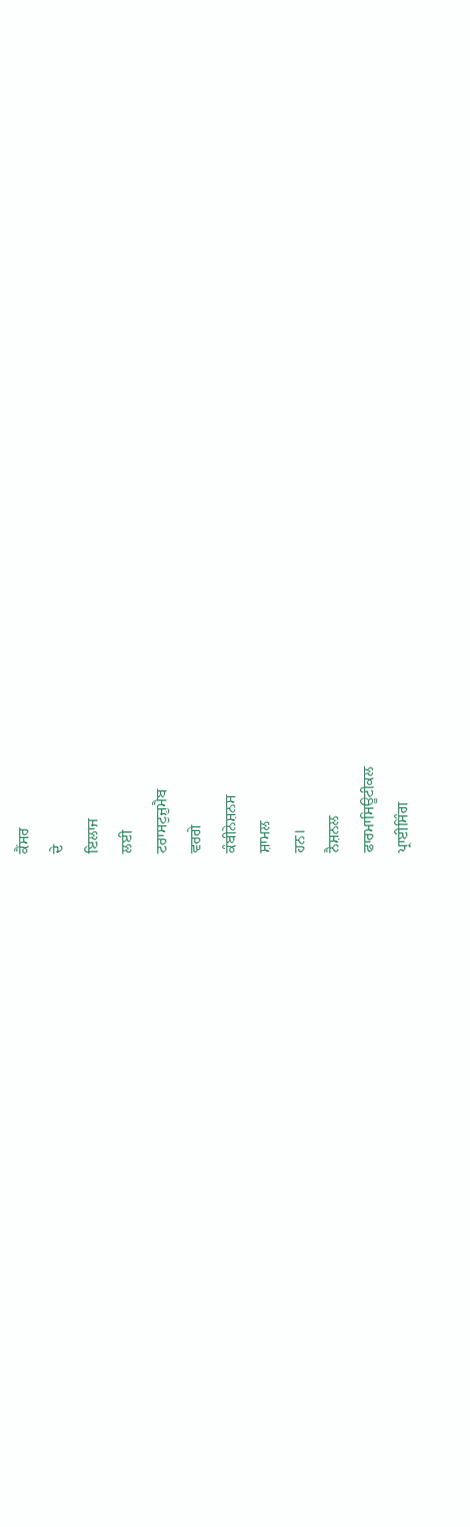ਕੈਂਸਰ
ਦੇ
ਇਲਾਜ
ਲਈ
ਟਰਾਸਟੁਜ਼ੁਮੈਬ
ਵਰਗੇ
ਕੰਬੀਨੇਸ਼ਨਸ
ਸ਼ਾਮਲ
ਹਨ।
ਨੈਸ਼ਨਲ
ਫਾਰਮਾਸਿਊਟੀਕਲ
ਪ੍ਰਾਈਸਿੰਗ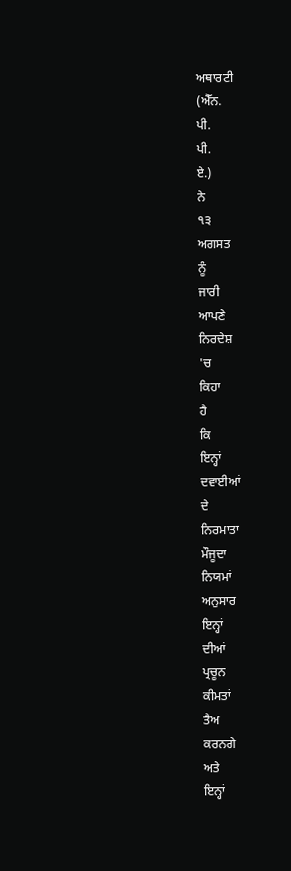ਅਥਾਰਟੀ
(ਐੱਨ.
ਪੀ.
ਪੀ.
ਏ.)
ਨੇ
੧੩
ਅਗਸਤ
ਨੂੰ
ਜਾਰੀ
ਆਪਣੇ
ਨਿਰਦੇਸ਼
'ਚ
ਕਿਹਾ
ਹੈ
ਕਿ
ਇਨ੍ਹਾਂ
ਦਵਾਈਆਂ
ਦੇ
ਨਿਰਮਾਤਾ
ਮੌਜੂਦਾ
ਨਿਯਮਾਂ
ਅਨੁਸਾਰ
ਇਨ੍ਹਾਂ
ਦੀਆਂ
ਪ੍ਰਚੂਨ
ਕੀਮਤਾਂ
ਤੈਅ
ਕਰਨਗੇ
ਅਤੇ
ਇਨ੍ਹਾਂ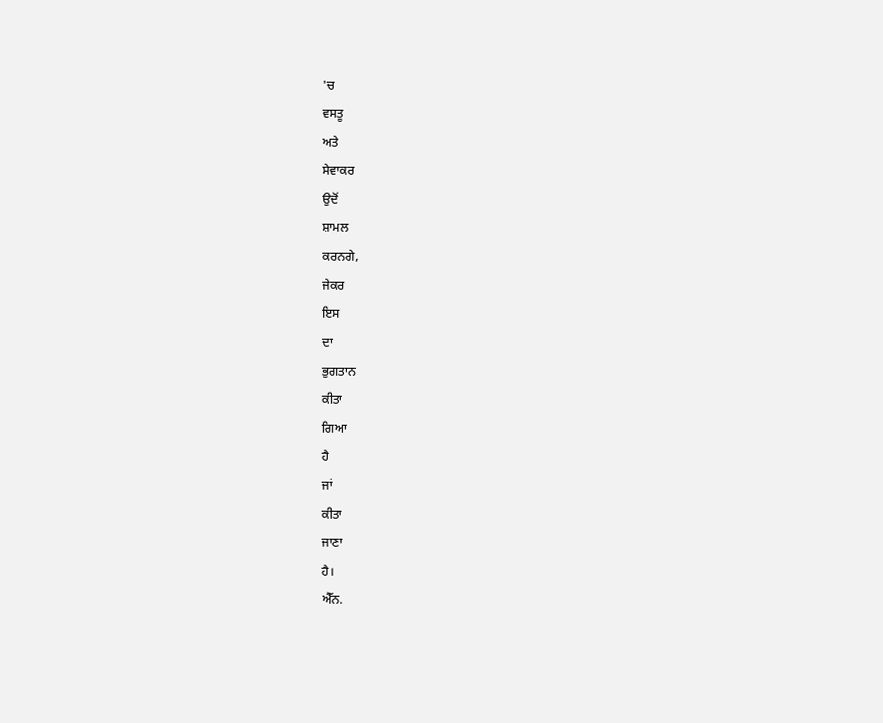'ਚ
ਵਸਤੂ
ਅਤੇ
ਸੇਵਾਕਰ
ਉਦੋਂ
ਸ਼ਾਮਲ
ਕਰਨਗੇ,
ਜੇਕਰ
ਇਸ
ਦਾ
ਭੁਗਤਾਨ
ਕੀਤਾ
ਗਿਆ
ਹੈ
ਜਾਂ
ਕੀਤਾ
ਜਾਣਾ
ਹੈ।
ਐੱਨ.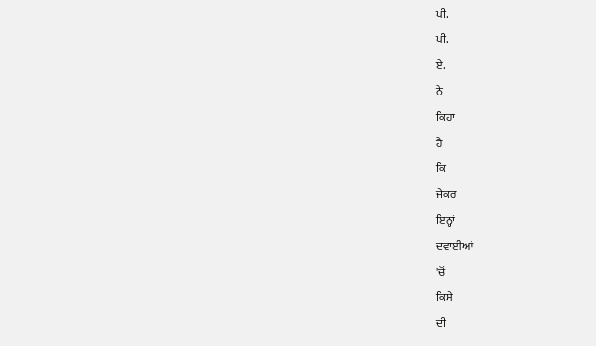ਪੀ.
ਪੀ.
ਏ.
ਨੇ
ਕਿਹਾ
ਹੈ
ਕਿ
ਜੇਕਰ
ਇਨ੍ਹਾਂ
ਦਵਾਈਆਂ
'ਚੋਂ
ਕਿਸੇ
ਦੀ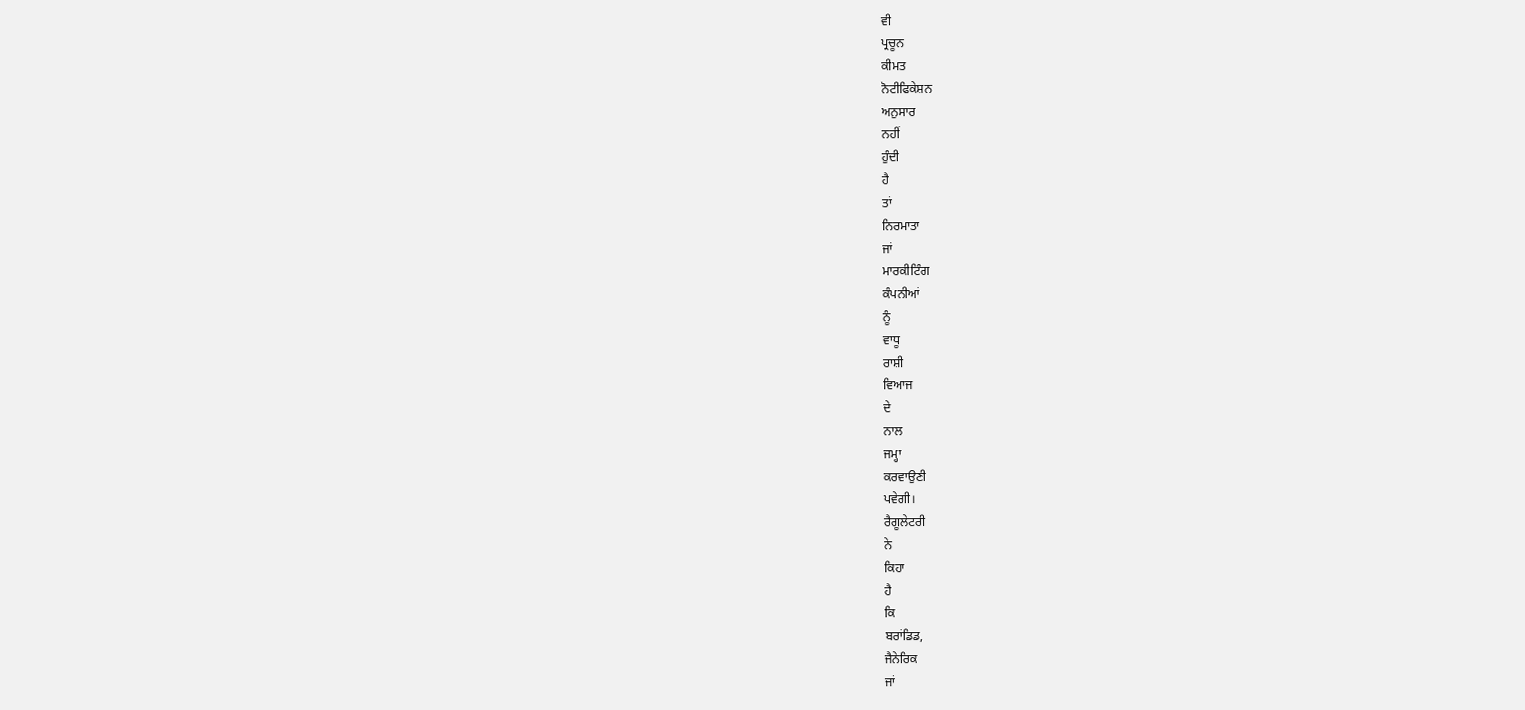ਵੀ
ਪ੍ਰਚੂਨ
ਕੀਮਤ
ਨੋਟੀਫਿਕੇਸ਼ਨ
ਅਨੁਸਾਰ
ਨਹੀਂ
ਹੁੰਦੀ
ਹੈ
ਤਾਂ
ਨਿਰਮਾਤਾ
ਜਾਂ
ਮਾਰਕੀਟਿੰਗ
ਕੰਪਨੀਆਂ
ਨੂੰ
ਵਾਧੂ
ਰਾਸ਼ੀ
ਵਿਆਜ
ਦੇ
ਨਾਲ
ਜਮ੍ਹਾ
ਕਰਵਾਉਣੀ
ਪਵੇਗੀ।
ਰੈਗੂਲੇਟਰੀ
ਨੇ
ਕਿਹਾ
ਹੈ
ਕਿ
ਬਰਾਂਡਿਡ,
ਜੈਨੇਰਿਕ
ਜਾਂ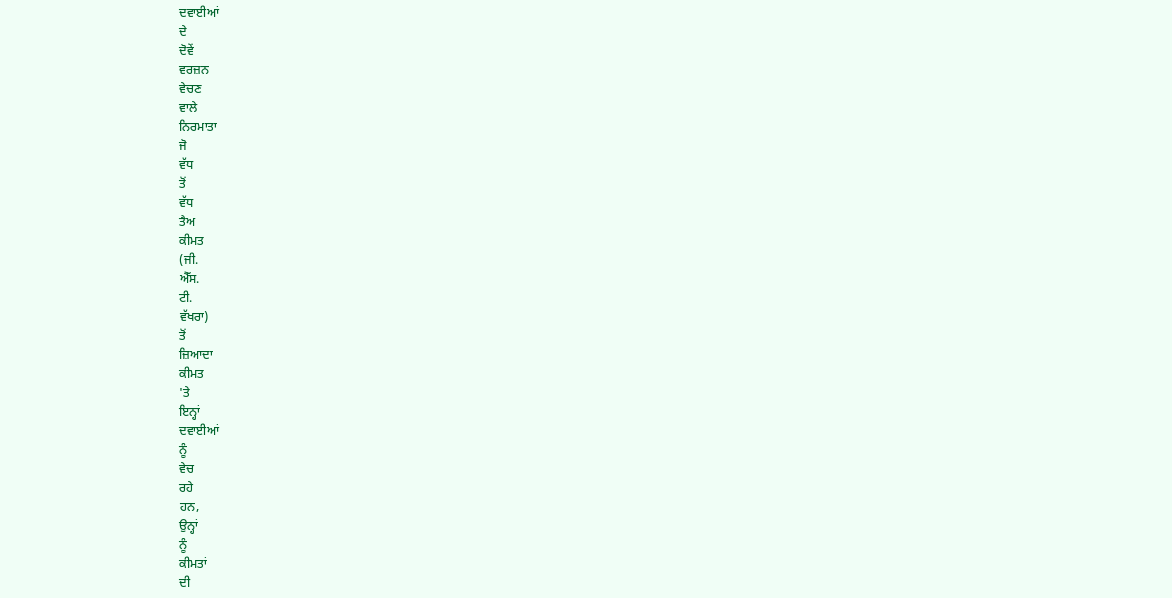ਦਵਾਈਆਂ
ਦੇ
ਦੋਵੇਂ
ਵਰਜ਼ਨ
ਵੇਚਣ
ਵਾਲੇ
ਨਿਰਮਾਤਾ
ਜੋ
ਵੱਧ
ਤੋਂ
ਵੱਧ
ਤੈਅ
ਕੀਮਤ
(ਜੀ.
ਐੱਸ.
ਟੀ.
ਵੱਖਰਾ)
ਤੋਂ
ਜ਼ਿਆਦਾ
ਕੀਮਤ
'ਤੇ
ਇਨ੍ਹਾਂ
ਦਵਾਈਆਂ
ਨੂੰ
ਵੇਚ
ਰਹੇ
ਹਨ,
ਉਨ੍ਹਾਂ
ਨੂੰ
ਕੀਮਤਾਂ
ਦੀ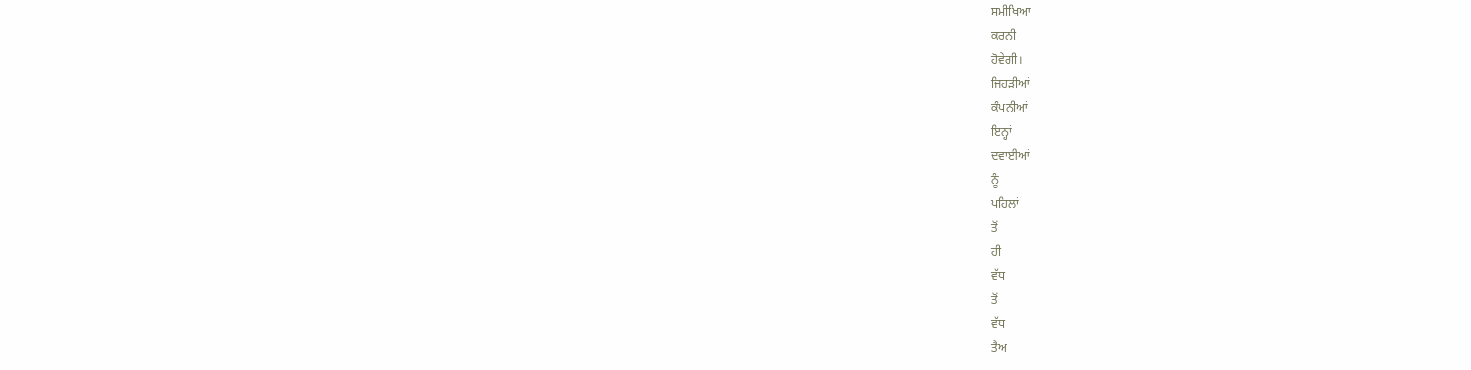ਸਮੀਖਿਆ
ਕਰਨੀ
ਹੋਵੇਗੀ।
ਜਿਹੜੀਆਂ
ਕੰਪਨੀਆਂ
ਇਨ੍ਹਾਂ
ਦਵਾਈਆਂ
ਨੂੰ
ਪਹਿਲਾਂ
ਤੋਂ
ਹੀ
ਵੱਧ
ਤੋਂ
ਵੱਧ
ਤੈਅ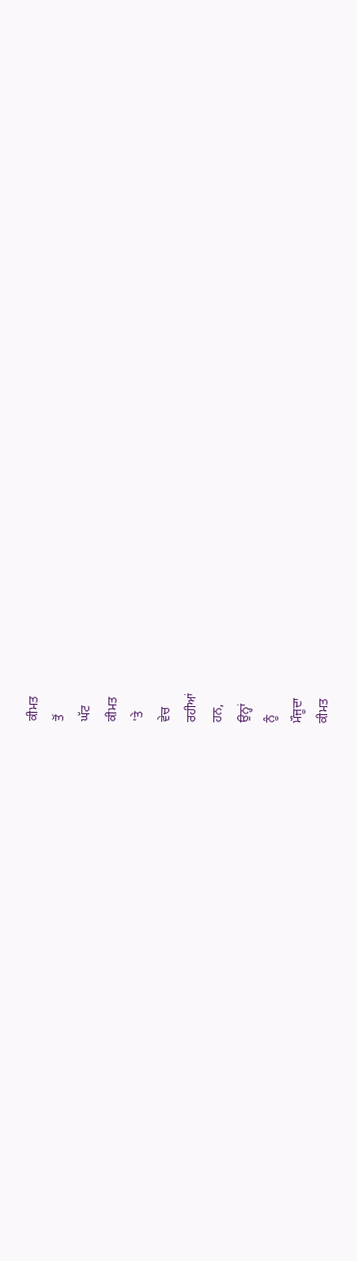ਕੀਮਤ
ਤੋਂ
ਘੱਟ
ਕੀਮਤ
'ਤੇ
ਵੇਚ
ਰਹੀਆਂ
ਹਨ,
ਉਨ੍ਹਾਂ
ਨੂੰ
ਮੌਜੂਦਾ
ਕੀਮਤ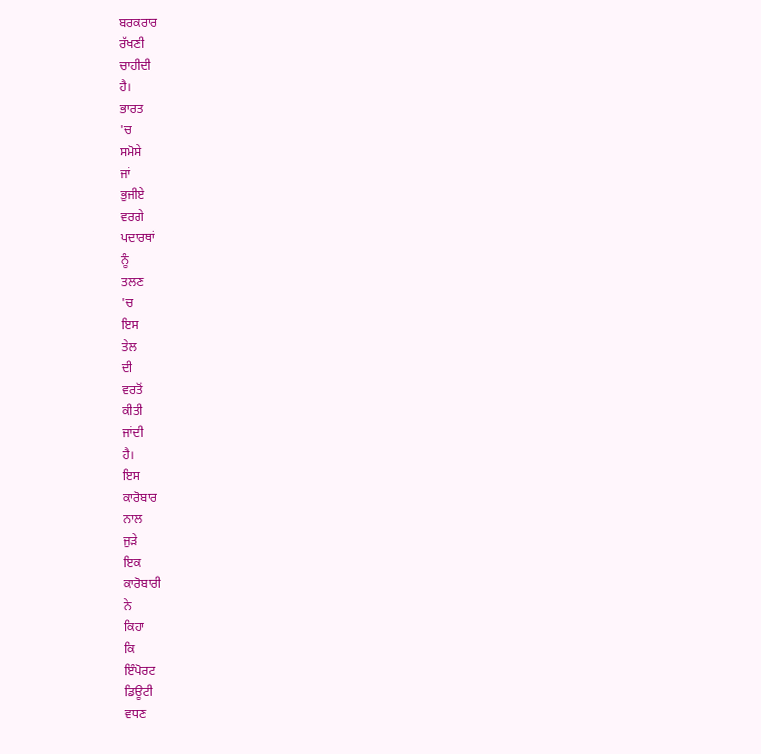ਬਰਕਰਾਰ
ਰੱਖਣੀ
ਚਾਹੀਦੀ
ਹੈ।
ਭਾਰਤ
'ਚ
ਸਮੋਸੇ
ਜਾਂ
ਭੁਜੀਏ
ਵਰਗੇ
ਪਦਾਰਥਾਂ
ਨੂੰ
ਤਲਣ
'ਚ
ਇਸ
ਤੇਲ
ਦੀ
ਵਰਤੋਂ
ਕੀਤੀ
ਜਾਂਦੀ
ਹੈ।
ਇਸ
ਕਾਰੋਬਾਰ
ਨਾਲ
ਜੁੜੇ
ਇਕ
ਕਾਰੋਬਾਰੀ
ਨੇ
ਕਿਹਾ
ਕਿ
ਇੰਪੋਰਟ
ਡਿਊਟੀ
ਵਧਣ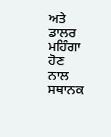ਅਤੇ
ਡਾਲਰ
ਮਹਿੰਗਾ
ਹੋਣ
ਨਾਲ
ਸਥਾਨਕ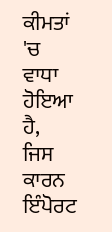ਕੀਮਤਾਂ
'ਚ
ਵਾਧਾ
ਹੋਇਆ
ਹੈ,
ਜਿਸ
ਕਾਰਨ
ਇੰਪੋਰਟ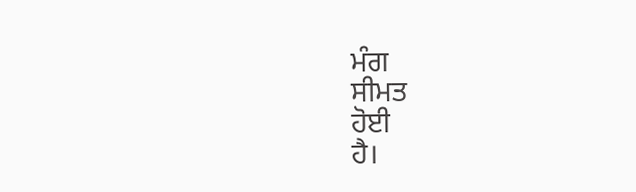ਮੰਗ
ਸੀਮਤ
ਹੋਈ
ਹੈ।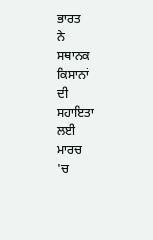ਭਾਰਤ
ਨੇ
ਸਥਾਨਕ
ਕਿਸਾਨਾਂ
ਦੀ
ਸਹਾਇਤਾ
ਲਈ
ਮਾਰਚ
'ਚ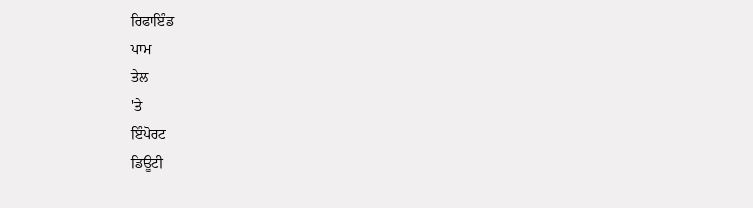ਰਿਫਾਇੰਡ
ਪਾਮ
ਤੇਲ
'ਤੇ
ਇੰਪੋਰਟ
ਡਿਊਟੀ